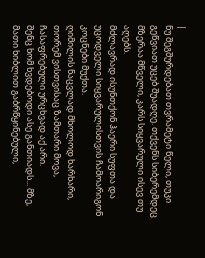|
ნუ შეგშურდებათ თვრამეტი წელი, თუკი გეწვიათ უცებ შუადღე. თქვენს სიბერემდეც მზერაა მწველი, კარს სიყვარული ისევ თუ აღებს.
მძლავრად ისუნთქონ ჰაერი სუფთა და უცოდველი სიყვარულისთვის ჩამოარიგონ კოცნები მუქთა.
ღიმილის ნაცვლად მხოლოდ ხარხარი, თორემ ვისთვისაც ზამთარი მოვა, ჩასაფრებული ურცხვად აქ არი.
შენც ხომ ხვდებოდი ასე განთიადს... მზე, მათი ხიბლით გაბრწყინებული,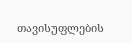თავისუფლების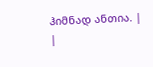ჰიმნად ანთია. |
|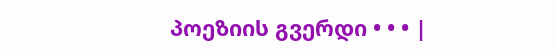პოეზიის გვერდი • • • |